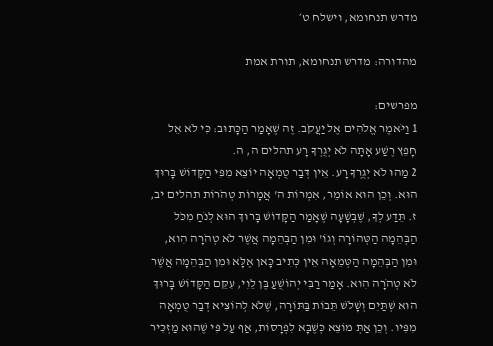מדרש תנחומא, וישלח ט׳

מהדורה: מדרש תנחומא, תורת אמת

מפרשים:
1 וַיֹּאמֶר אֱלֹהִים אֶל יַעֲקֹב. זֶה שֶׁאָמַר הַכָּתוּב: כִּי לֹא אֵל חָפֵץ רֶשַׁע אָתָּה לֹא יְגֻרְךָ רָע תהלים ה, ה.
2 מַהוּ לֹא יְגֻרְךָ רָע. אֵין דְּבַר טֻמְאָה יוֹצֵא מִפִּי הַקָּדוֹשׁ בָּרוּךְ הוּא. וְכֵן הוּא אוֹמֵר, אִמְרוֹת ה' אֲמָרוֹת טְהֹרוֹת תהלים יב, ז. תֵּדַע לְךָ, שֶׁבְּשָׁעָה שֶׁאָמַר הַקָּדוֹשׁ בָּרוּךְ הוּא לְנֹחַ מִכֹּל הַבְּהֵמָה הַטְּהוֹרָה וְגוֹ' וּמִן הַבְּהֵמָה אֲשֶׁר לֹא טְהֹרָה הִוא, וּמִן הַבְּהֵמָה הַטְּמֵאָה אֵין כְּתִיב כָּאן אֶלָּא וּמִן הַבְּהֵמָה אֲשֶׁר לֹא טְהֹרָה הִוא. אָמַר רַבִּי יְהוֹשֻׁעַ בֶּן לֵוִי, עִקֵּם הַקָּדוֹשׁ בָּרוּךְ הוּא שְׁתַּיִם וְשָׁלֹשׁ תֵּבוֹת בַּתּוֹרָה, שֶׁלֹּא לְהוֹצִיא דְבַר טֻמְאָה מִפִּיו. וְכֵן אַתְּ מוֹצֵא כְּשֶׁבָּא לִפְרָסוֹת, אַף עַל פִּי שֶׁהוּא מַזְכִּיר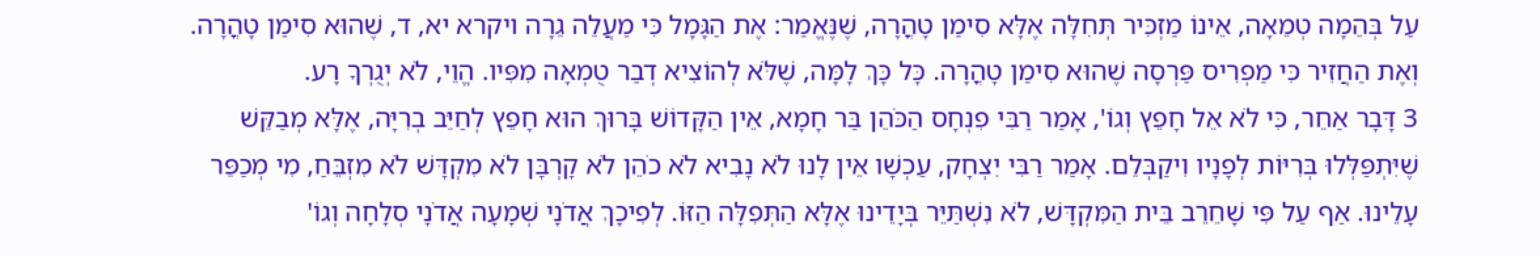עַל בְּהֵמָה טְמֵאָה, אֵינוֹ מַזְכִּיר תְּחִלָּה אֶלָּא סִימַן טָהֳרָה, שֶׁנֶּאֱמַר: אֶת הַגָּמָל כִּי מַעֲלֵה גֵרָה ויקרא יא, ד, שֶׁהוּא סִימַן טָהֳרָה. וְאֶת הַחֲזִיר כִּי מַפְרִיס פַּרְסָה שֶׁהוּא סִימַן טָהֳרָה. כָּל כָּךְ לָמָּה, שֶׁלֹּא לְהוֹצִיא דְבַר טֻמְאָה מִפִּיו. הֱוֵי, לֹא יְגֻרְךָ רָע.
3 דָּבָר אַחֵר, כִּי לֹא אֵל חָפֵץ וְגוֹ', אָמַר רַבִּי פִנְחָס הַכֹּהֵן בַּר חָמָא, אֵין הַקָּדוֹשׁ בָּרוּךְ הוּא חָפֵץ לְחַיֵּב בְרִיָּה, אֶלָּא מְבַקֵּשׁ שֶׁיִּתְפַּלְּלוּ בְּרִיּוֹת לְפָנָיו וִיקַבְּלֵם. אָמַר רַבִּי יִצְחָק, עַכְשָׁו אֵין לָנוּ לֹא נָבִיא לֹא כֹהֵן לֹא קָרְבָּן לֹא מִקְדָּשׁ לֹא מִזְבֵּחַ, מִי מְכַפֵּר עָלֵינוּ. אַף עַל פִּי שָׁחֵרֵב בֵּית הַמִּקְדָּשׁ, לֹא נִשְׁתַּיֵּר בְּיָדֵינוּ אֶלָּא הַתְּפִלָּה הַזּוֹ. לְפִיכָךְ אֲדֹנָי שְׁמָעָה אֲדֹנָי סְלָחָה וְגוֹ'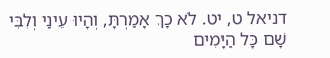דניאל ט, יט. לֹא כָךְ אָמַרְתָּ, וְהָיוּ עֵינַי וְלִבִּי שָׁם כָּל הַיָּמִים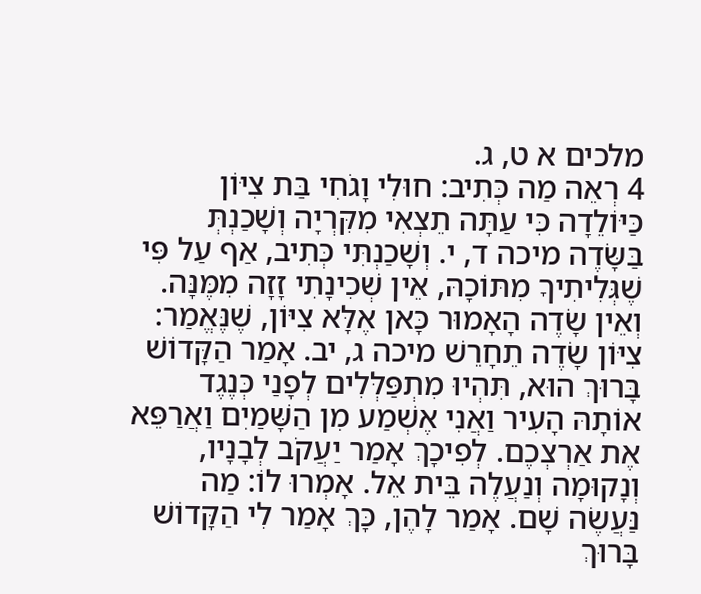מלכים א ט, ג.
4 רְאֵה מַה כְּתִיב: חוּלִי וָגֹחִי בַּת צִיּוֹן כַּיּוֹלֵדָה כִּי עַתָּה תֵצְאִי מִקִּרְיָה וְשָׁכַנְתְּ בַּשָּׂדֶה מיכה ד, י. וְשָׁכַנְתִּי כְּתִיב, אַף עַל פִּי שֶׁגְּלִיתִיךָ מִתּוֹכָהּ, אֵין שְׁכִינָתִי זָזָה מִמֶּנָּה. וְאֵין שָׂדֶה הָאָמוּר כָּאן אֶלָּא צִיּוֹן, שֶׁנֶּאֱמַר: צִיּוֹן שָׂדֶה תֵחָרֵשׁ מיכה ג, יב. אָמַר הַקָּדוֹשׁ בָּרוּךְ הוּא, תִּהְיוּ מִתְפַּלְּלִים לְפָנַי כְּנֶגֶד אוֹתָהּ הָעִיר וַאֲנִי אֶשְׁמַע מִן הַשָּׁמַיִם וַאֲרַפֵּא אֶת אַרְצְכֶם. לְפִיכָךְ אָמַר יַעֲקֹב לְבָנָיו, וְנָקוּמָה וְנַעֲלֶה בֵּית אֵל. אָמְרוּ לוֹ: מַה נַּעֲשֶׂה שָׁם. אָמַר לָהֶן, כָּךְ אָמַר לִי הַקָּדוֹשׁ בָּרוּךְ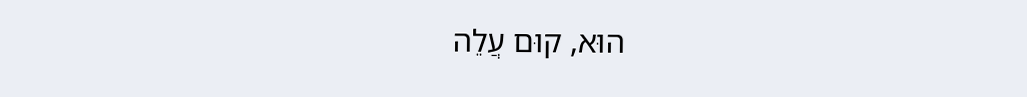הוּא, קוּם עֲלֵה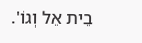בֵית אֵל וְגוֹ'.